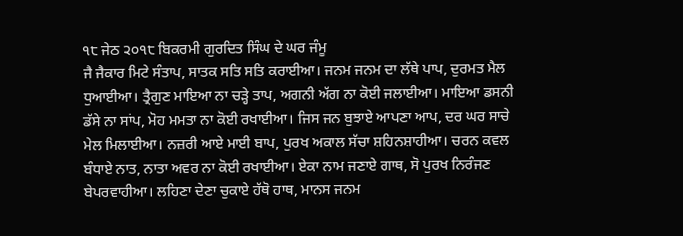੧੮ ਜੇਠ ੨੦੧੮ ਬਿਕਰਮੀ ਗੁਰਦਿਤ ਸਿੰਘ ਦੇ ਘਰ ਜੰਮੂ
ਜੈ ਜੈਕਾਰ ਮਿਟੇ ਸੰਤਾਪ, ਸਾਤਕ ਸਤਿ ਸਤਿ ਕਰਾਈਆ। ਜਨਮ ਜਨਮ ਦਾ ਲੱਥੇ ਪਾਪ, ਦੁਰਮਤ ਮੈਲ ਧੁਆਈਆ। ਤ੍ਰੈਗੁਣ ਮਾਇਆ ਨਾ ਚੜ੍ਹੇ ਤਾਪ, ਅਗਨੀ ਅੱਗ ਨਾ ਕੋਈ ਜਲਾਈਆ। ਮਾਇਆ ਡਸਨੀ ਡੱਸੇ ਨਾ ਸਾਂਪ, ਮੋਹ ਮਮਤਾ ਨਾ ਕੋਈ ਰਖਾਈਆ। ਜਿਸ ਜਨ ਬੁਝਾਏ ਆਪਣਾ ਆਪ, ਦਰ ਘਰ ਸਾਚੇ ਮੇਲ ਮਿਲਾਈਆ। ਨਜ਼ਰੀ ਆਏ ਮਾਈ ਬਾਪ, ਪੁਰਖ ਅਕਾਲ ਸੱਚਾ ਸ਼ਹਿਨਸ਼ਾਹੀਆ। ਚਰਨ ਕਵਲ ਬੰਧਾਏ ਨਾਤ, ਨਾਤਾ ਅਵਰ ਨਾ ਕੋਈ ਰਖਾਈਆ। ਏਕਾ ਨਾਮ ਜਣਾਏ ਗਾਥ, ਸੋ ਪੁਰਖ ਨਿਰੰਜਣ ਬੇਪਰਵਾਹੀਆ। ਲਹਿਣਾ ਦੇਣਾ ਚੁਕਾਏ ਹੱਥੋ ਹਾਥ, ਮਾਨਸ ਜਨਮ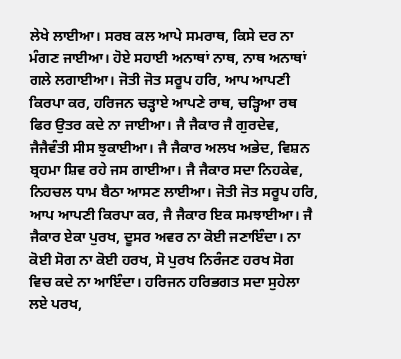ਲੇਖੇ ਲਾਈਆ। ਸਰਬ ਕਲ ਆਪੇ ਸਮਰਾਥ, ਕਿਸੇ ਦਰ ਨਾ ਮੰਗਣ ਜਾਈਆ। ਹੋਏ ਸਹਾਈ ਅਨਾਥਾਂ ਨਾਥ, ਨਾਥ ਅਨਾਥਾਂ ਗਲੇ ਲਗਾਈਆ। ਜੋਤੀ ਜੋਤ ਸਰੂਪ ਹਰਿ, ਆਪ ਆਪਣੀ ਕਿਰਪਾ ਕਰ, ਹਰਿਜਨ ਚੜ੍ਹਾਏ ਆਪਣੇ ਰਾਥ, ਚੜ੍ਹਿਆ ਰਥ ਫਿਰ ਉਤਰ ਕਦੇ ਨਾ ਜਾਈਆ। ਜੈ ਜੈਕਾਰ ਜੈ ਗੁਰਦੇਵ, ਜੈਜੈਵੰਤੀ ਸੀਸ ਝੁਕਾਈਆ। ਜੈ ਜੈਕਾਰ ਅਲਖ ਅਭੇਦ, ਵਿਸ਼ਨ ਬ੍ਰਹਮਾ ਸ਼ਿਵ ਰਹੇ ਜਸ ਗਾਈਆ। ਜੈ ਜੈਕਾਰ ਸਦਾ ਨਿਹਕੇਵ, ਨਿਹਚਲ ਧਾਮ ਬੈਠਾ ਆਸਣ ਲਾਈਆ। ਜੋਤੀ ਜੋਤ ਸਰੂਪ ਹਰਿ, ਆਪ ਆਪਣੀ ਕਿਰਪਾ ਕਰ, ਜੈ ਜੈਕਾਰ ਇਕ ਸਮਝਾਈਆ। ਜੈ ਜੈਕਾਰ ਏਕਾ ਪੁਰਖ, ਦੂਸਰ ਅਵਰ ਨਾ ਕੋਈ ਜਣਾਇੰਦਾ। ਨਾ ਕੋਈ ਸੋਗ ਨਾ ਕੋਈ ਹਰਖ, ਸੋ ਪੁਰਖ ਨਿਰੰਜਣ ਹਰਖ ਸੋਗ ਵਿਚ ਕਦੇ ਨਾ ਆਇੰਦਾ। ਹਰਿਜਨ ਹਰਿਭਗਤ ਸਦਾ ਸੁਹੇਲਾ ਲਏ ਪਰਖ,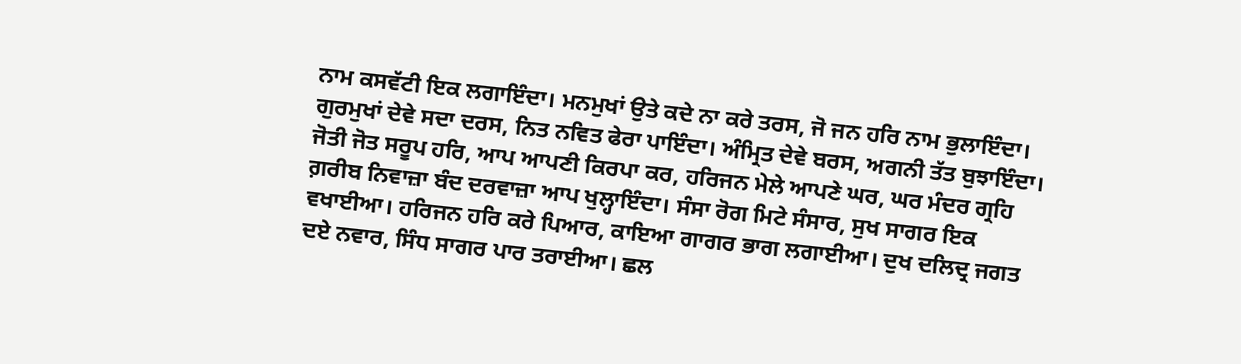ਨਾਮ ਕਸਵੱਟੀ ਇਕ ਲਗਾਇੰਦਾ। ਮਨਮੁਖਾਂ ਉਤੇ ਕਦੇ ਨਾ ਕਰੇ ਤਰਸ, ਜੋ ਜਨ ਹਰਿ ਨਾਮ ਭੁਲਾਇੰਦਾ। ਗੁਰਮੁਖਾਂ ਦੇਵੇ ਸਦਾ ਦਰਸ, ਨਿਤ ਨਵਿਤ ਫੇਰਾ ਪਾਇੰਦਾ। ਅੰਮ੍ਰਿਤ ਦੇਵੇ ਬਰਸ, ਅਗਨੀ ਤੱਤ ਬੁਝਾਇੰਦਾ। ਜੋਤੀ ਜੋਤ ਸਰੂਪ ਹਰਿ, ਆਪ ਆਪਣੀ ਕਿਰਪਾ ਕਰ, ਹਰਿਜਨ ਮੇਲੇ ਆਪਣੇ ਘਰ, ਘਰ ਮੰਦਰ ਗ੍ਰਹਿ ਗ਼ਰੀਬ ਨਿਵਾਜ਼ਾ ਬੰਦ ਦਰਵਾਜ਼ਾ ਆਪ ਖੁਲ੍ਹਾਇੰਦਾ। ਸੰਸਾ ਰੋਗ ਮਿਟੇ ਸੰਸਾਰ, ਸੁਖ ਸਾਗਰ ਇਕ ਵਖਾਈਆ। ਹਰਿਜਨ ਹਰਿ ਕਰੇ ਪਿਆਰ, ਕਾਇਆ ਗਾਗਰ ਭਾਗ ਲਗਾਈਆ। ਦੁਖ ਦਲਿਦ੍ਰ ਜਗਤ ਦਏ ਨਵਾਰ, ਸਿੰਧ ਸਾਗਰ ਪਾਰ ਤਰਾਈਆ। ਛਲ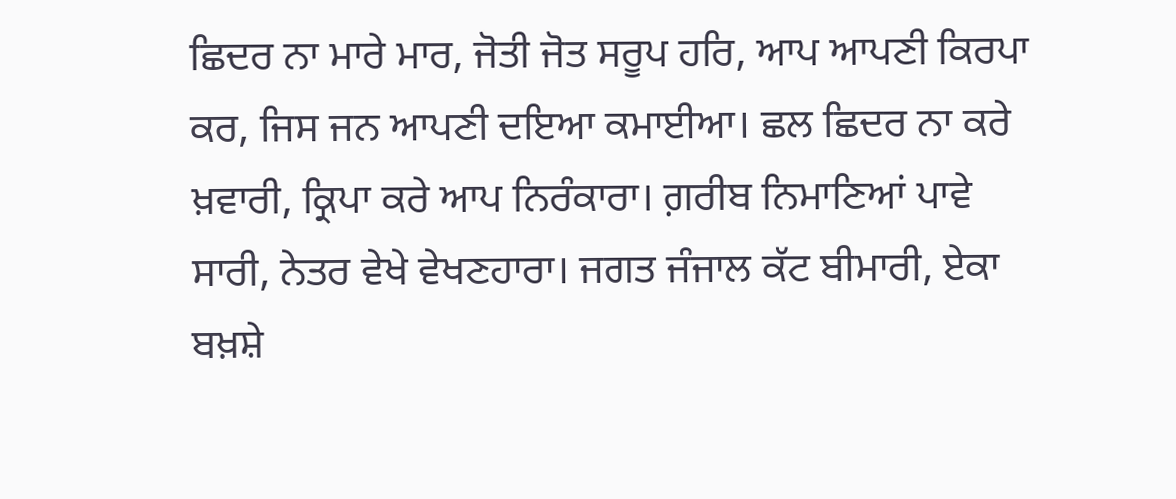ਛਿਦਰ ਨਾ ਮਾਰੇ ਮਾਰ, ਜੋਤੀ ਜੋਤ ਸਰੂਪ ਹਰਿ, ਆਪ ਆਪਣੀ ਕਿਰਪਾ ਕਰ, ਜਿਸ ਜਨ ਆਪਣੀ ਦਇਆ ਕਮਾਈਆ। ਛਲ ਛਿਦਰ ਨਾ ਕਰੇ ਖ਼ਵਾਰੀ, ਕ੍ਰਿਪਾ ਕਰੇ ਆਪ ਨਿਰੰਕਾਰਾ। ਗ਼ਰੀਬ ਨਿਮਾਣਿਆਂ ਪਾਵੇ ਸਾਰੀ, ਨੇਤਰ ਵੇਖੇ ਵੇਖਣਹਾਰਾ। ਜਗਤ ਜੰਜਾਲ ਕੱਟ ਬੀਮਾਰੀ, ਏਕਾ ਬਖ਼ਸ਼ੇ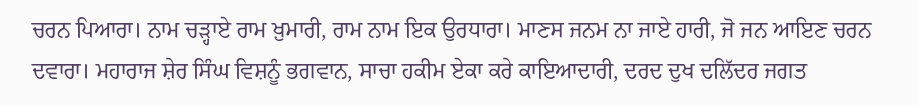ਚਰਨ ਪਿਆਰਾ। ਨਾਮ ਚੜ੍ਹਾਏ ਰਾਮ ਖ਼ੁਮਾਰੀ, ਰਾਮ ਨਾਮ ਇਕ ਉਰਧਾਰਾ। ਮਾਣਸ ਜਨਮ ਨਾ ਜਾਏ ਹਾਰੀ, ਜੋ ਜਨ ਆਇਣ ਚਰਨ ਦਵਾਰਾ। ਮਹਾਰਾਜ ਸ਼ੇਰ ਸਿੰਘ ਵਿਸ਼ਨੂੰ ਭਗਵਾਨ, ਸਾਚਾ ਹਕੀਮ ਏਕਾ ਕਰੇ ਕਾਇਆਦਾਰੀ, ਦਰਦ ਦੁਖ ਦਲਿੱਦਰ ਜਗਤ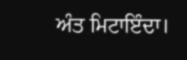ਅੰਤ ਮਿਟਾਇੰਦਾ।